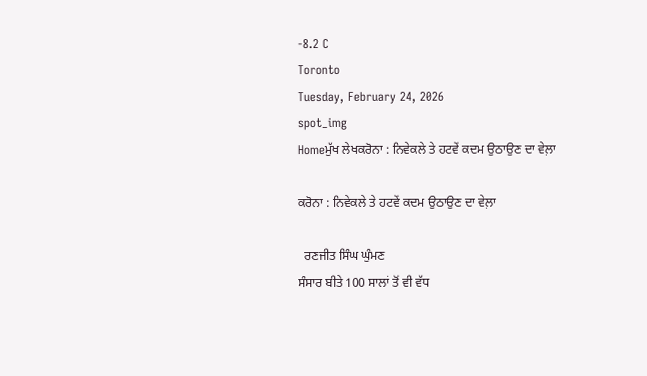-8.2 C
Toronto
Tuesday, February 24, 2026
spot_img
Homeਮੁੱਖ ਲੇਖਕਰੋਨਾ : ਨਿਵੇਕਲੇ ਤੇ ਹਟਵੇਂ ਕਦਮ ਉਠਾਉਣ ਦਾ ਵੇਲ਼ਾ

ਕਰੋਨਾ : ਨਿਵੇਕਲੇ ਤੇ ਹਟਵੇਂ ਕਦਮ ਉਠਾਉਣ ਦਾ ਵੇਲ਼ਾ

  ਰਣਜੀਤ ਸਿੰਘ ਘੁੰਮਣ
ਸੰਸਾਰ ਬੀਤੇ 100 ਸਾਲਾਂ ਤੋਂ ਵੀ ਵੱਧ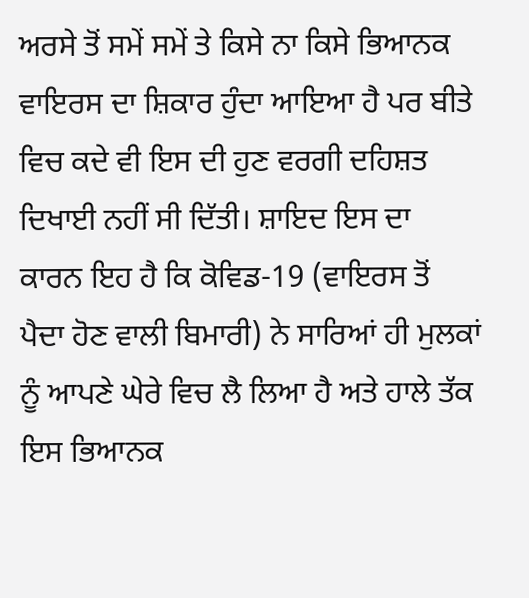ਅਰਸੇ ਤੋਂ ਸਮੇਂ ਸਮੇਂ ਤੇ ਕਿਸੇ ਨਾ ਕਿਸੇ ਭਿਆਨਕ ਵਾਇਰਸ ਦਾ ਸ਼ਿਕਾਰ ਹੁੰਦਾ ਆਇਆ ਹੈ ਪਰ ਬੀਤੇ ਵਿਚ ਕਦੇ ਵੀ ਇਸ ਦੀ ਹੁਣ ਵਰਗੀ ਦਹਿਸ਼ਤ ਦਿਖਾਈ ਨਹੀਂ ਸੀ ਦਿੱਤੀ। ਸ਼ਾਇਦ ਇਸ ਦਾ ਕਾਰਨ ਇਹ ਹੈ ਕਿ ਕੋਵਿਡ-19 (ਵਾਇਰਸ ਤੋਂ ਪੈਦਾ ਹੋਣ ਵਾਲੀ ਬਿਮਾਰੀ) ਨੇ ਸਾਰਿਆਂ ਹੀ ਮੁਲਕਾਂ ਨੂੰ ਆਪਣੇ ਘੇਰੇ ਵਿਚ ਲੈ ਲਿਆ ਹੈ ਅਤੇ ਹਾਲੇ ਤੱਕ ਇਸ ਭਿਆਨਕ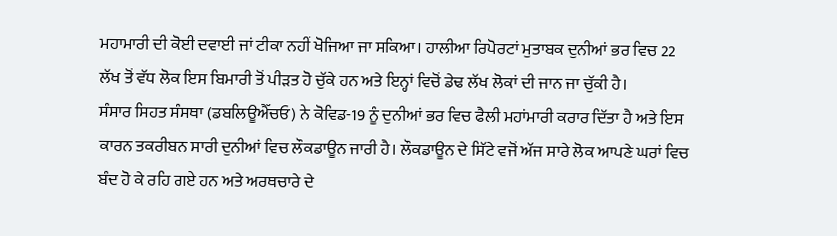ਮਹਾਮਾਰੀ ਦੀ ਕੋਈ ਦਵਾਈ ਜਾਂ ਟੀਕਾ ਨਹੀਂ ਖੋਜਿਆ ਜਾ ਸਕਿਆ। ਹਾਲੀਆ ਰਿਪੋਰਟਾਂ ਮੁਤਾਬਕ ਦੁਨੀਆਂ ਭਰ ਵਿਚ 22 ਲੱਖ ਤੋਂ ਵੱਧ ਲੋਕ ਇਸ ਬਿਮਾਰੀ ਤੋਂ ਪੀੜਤ ਹੋ ਚੁੱਕੇ ਹਨ ਅਤੇ ਇਨ੍ਹਾਂ ਵਿਚੋਂ ਡੇਢ ਲੱਖ ਲੋਕਾਂ ਦੀ ਜਾਨ ਜਾ ਚੁੱਕੀ ਹੈ।
ਸੰਸਾਰ ਸਿਹਤ ਸੰਸਥਾ (ਡਬਲਿਊਐੱਚਓ) ਨੇ ਕੋਵਿਡ-19 ਨੂੰ ਦੁਨੀਆਂ ਭਰ ਵਿਚ ਫੈਲੀ ਮਹਾਂਮਾਰੀ ਕਰਾਰ ਦਿੱਤਾ ਹੈ ਅਤੇ ਇਸ ਕਾਰਨ ਤਕਰੀਬਨ ਸਾਰੀ ਦੁਨੀਆਂ ਵਿਚ ਲੌਕਡਾਊਨ ਜਾਰੀ ਹੈ। ਲੌਕਡਾਊਨ ਦੇ ਸਿੱਟੇ ਵਜੋਂ ਅੱਜ ਸਾਰੇ ਲੋਕ ਆਪਣੇ ਘਰਾਂ ਵਿਚ ਬੰਦ ਹੋ ਕੇ ਰਹਿ ਗਏ ਹਨ ਅਤੇ ਅਰਥਚਾਰੇ ਦੇ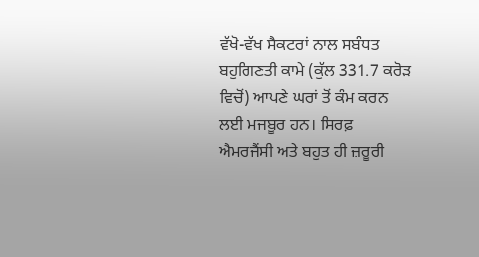ਵੱਖੋ-ਵੱਖ ਸੈਕਟਰਾਂ ਨਾਲ ਸਬੰਧਤ ਬਹੁਗਿਣਤੀ ਕਾਮੇ (ਕੁੱਲ 331.7 ਕਰੋੜ ਵਿਚੋਂ) ਆਪਣੇ ਘਰਾਂ ਤੋਂ ਕੰਮ ਕਰਨ ਲਈ ਮਜਬੂਰ ਹਨ। ਸਿਰਫ਼ ਐਮਰਜੈਂਸੀ ਅਤੇ ਬਹੁਤ ਹੀ ਜ਼ਰੂਰੀ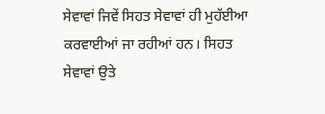ਸੇਵਾਵਾਂ ਜਿਵੇਂ ਸਿਹਤ ਸੇਵਾਵਾਂ ਹੀ ਮੁਹੱਈਆ ਕਰਵਾਈਆਂ ਜਾ ਰਹੀਆਂ ਹਨ। ਸਿਹਤ ਸੇਵਾਵਾਂ ਉਤੇ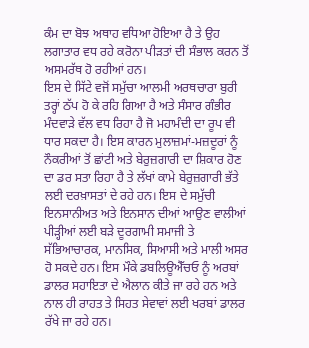ਕੰਮ ਦਾ ਬੋਝ ਅਥਾਹ ਵਧਿਆ ਹੋਇਆ ਹੈ ਤੇ ਉਹ ਲਗਾਤਾਰ ਵਧ ਰਹੇ ਕਰੋਨਾ ਪੀੜਤਾਂ ਦੀ ਸੰਭਾਲ ਕਰਨ ਤੋਂ ਅਸਮਰੱਥ ਹੋ ਰਹੀਆਂ ਹਨ।
ਇਸ ਦੇ ਸਿੱਟੇ ਵਜੋਂ ਸਮੁੱਚਾ ਆਲਮੀ ਅਰਥਚਾਰਾ ਬੁਰੀ ਤਰ੍ਹਾਂ ਠੱਪ ਹੋ ਕੇ ਰਹਿ ਗਿਆ ਹੈ ਅਤੇ ਸੰਸਾਰ ਗੰਭੀਰ ਮੰਦਵਾੜੇ ਵੱਲ ਵਧ ਰਿਹਾ ਹੈ ਜੋ ਮਹਾਮੰਦੀ ਦਾ ਰੂਪ ਵੀ ਧਾਰ ਸਕਦਾ ਹੈ। ਇਸ ਕਾਰਨ ਮੁਲਾਜ਼ਮਾਂ-ਮਜ਼ਦੂਰਾਂ ਨੂੰ ਨੌਕਰੀਆਂ ਤੋਂ ਛਾਂਟੀ ਅਤੇ ਬੇਰੁਜ਼ਗਾਰੀ ਦਾ ਸ਼ਿਕਾਰ ਹੋਣ ਦਾ ਡਰ ਸਤਾ ਰਿਹਾ ਹੈ ਤੇ ਲੱਖਾਂ ਕਾਮੇ ਬੇਰੁਜ਼ਗਾਰੀ ਭੱਤੇ ਲਈ ਦਰਖ਼ਾਸਤਾਂ ਦੇ ਰਹੇ ਹਨ। ਇਸ ਦੇ ਸਮੁੱਚੀ ਇਨਸਾਨੀਅਤ ਅਤੇ ਇਨਸਾਨ ਦੀਆਂ ਆਉਣ ਵਾਲੀਆਂ ਪੀੜ੍ਹੀਆਂ ਲਈ ਬੜੇ ਦੂਰਗਾਮੀ ਸਮਾਜੀ ਤੇ ਸੱਭਿਆਚਾਰਕ, ਮਾਨਸਿਕ, ਸਿਆਸੀ ਅਤੇ ਮਾਲੀ ਅਸਰ ਹੋ ਸਕਦੇ ਹਨ। ਇਸ ਮੌਕੇ ਡਬਲਿਊਐੱਚਓ ਨੂੰ ਅਰਬਾਂ ਡਾਲਰ ਸਹਾਇਤਾ ਦੇ ਐਲਾਨ ਕੀਤੇ ਜਾ ਰਹੇ ਹਨ ਅਤੇ ਨਾਲ ਹੀ ਰਾਹਤ ਤੇ ਸਿਹਤ ਸੇਵਾਵਾਂ ਲਈ ਖਰਬਾਂ ਡਾਲਰ ਰੱਖੇ ਜਾ ਰਹੇ ਹਨ।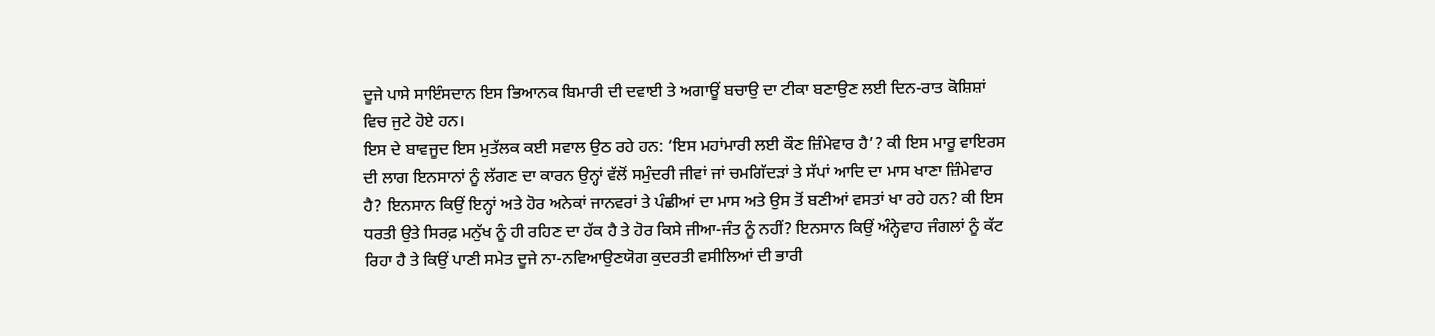ਦੂਜੇ ਪਾਸੇ ਸਾਇੰਸਦਾਨ ਇਸ ਭਿਆਨਕ ਬਿਮਾਰੀ ਦੀ ਦਵਾਈ ਤੇ ਅਗਾਊਂ ਬਚਾਉ ਦਾ ਟੀਕਾ ਬਣਾਉਣ ਲਈ ਦਿਨ-ਰਾਤ ਕੋਸ਼ਿਸ਼ਾਂ ਵਿਚ ਜੁਟੇ ਹੋਏ ਹਨ।
ਇਸ ਦੇ ਬਾਵਜੂਦ ਇਸ ਮੁਤੱਲਕ ਕਈ ਸਵਾਲ ਉਠ ਰਹੇ ਹਨ: ‘ਇਸ ਮਹਾਂਮਾਰੀ ਲਈ ਕੌਣ ਜ਼ਿੰਮੇਵਾਰ ਹੈ’? ਕੀ ਇਸ ਮਾਰੂ ਵਾਇਰਸ ਦੀ ਲਾਗ ਇਨਸਾਨਾਂ ਨੂੰ ਲੱਗਣ ਦਾ ਕਾਰਨ ਉਨ੍ਹਾਂ ਵੱਲੋਂ ਸਮੁੰਦਰੀ ਜੀਵਾਂ ਜਾਂ ਚਮਗਿੱਦੜਾਂ ਤੇ ਸੱਪਾਂ ਆਦਿ ਦਾ ਮਾਸ ਖਾਣਾ ਜ਼ਿੰਮੇਵਾਰ ਹੈ? ਇਨਸਾਨ ਕਿਉਂ ਇਨ੍ਹਾਂ ਅਤੇ ਹੋਰ ਅਨੇਕਾਂ ਜਾਨਵਰਾਂ ਤੇ ਪੰਛੀਆਂ ਦਾ ਮਾਸ ਅਤੇ ਉਸ ਤੋਂ ਬਣੀਆਂ ਵਸਤਾਂ ਖਾ ਰਹੇ ਹਨ? ਕੀ ਇਸ ਧਰਤੀ ਉਤੇ ਸਿਰਫ਼ ਮਨੁੱਖ ਨੂੰ ਹੀ ਰਹਿਣ ਦਾ ਹੱਕ ਹੈ ਤੇ ਹੋਰ ਕਿਸੇ ਜੀਆ-ਜੰਤ ਨੂੰ ਨਹੀਂ? ਇਨਸਾਨ ਕਿਉਂ ਅੰਨ੍ਹੇਵਾਹ ਜੰਗਲਾਂ ਨੂੰ ਕੱਟ ਰਿਹਾ ਹੈ ਤੇ ਕਿਉਂ ਪਾਣੀ ਸਮੇਤ ਦੂਜੇ ਨਾ-ਨਵਿਆਉਣਯੋਗ ਕੁਦਰਤੀ ਵਸੀਲਿਆਂ ਦੀ ਭਾਰੀ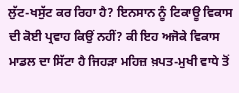ਲੁੱਟ-ਖਸੁੱਟ ਕਰ ਰਿਹਾ ਹੈ? ਇਨਸਾਨ ਨੂੰ ਟਿਕਾਊ ਵਿਕਾਸ ਦੀ ਕੋਈ ਪ੍ਰਵਾਹ ਕਿਉਂ ਨਹੀਂ? ਕੀ ਇਹ ਅਜੋਕੇ ਵਿਕਾਸ ਮਾਡਲ ਦਾ ਸਿੱਟਾ ਹੈ ਜਿਹੜਾ ਮਹਿਜ਼ ਖ਼ਪਤ-ਮੁਖੀ ਵਾਧੇ ਤੋਂ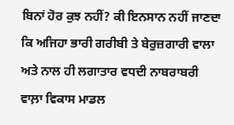ਬਿਨਾਂ ਹੋਰ ਕੁਝ ਨਹੀਂ? ਕੀ ਇਨਸਾਨ ਨਹੀਂ ਜਾਣਦਾ ਕਿ ਅਜਿਹਾ ਭਾਰੀ ਗਰੀਬੀ ਤੇ ਬੇਰੁਜ਼ਗਾਰੀ ਵਾਲਾ ਅਤੇ ਨਾਲ ਹੀ ਲਗਾਤਾਰ ਵਧਦੀ ਨਾਬਰਾਬਰੀ ਵਾਲ਼ਾ ਵਿਕਾਸ ਮਾਡਲ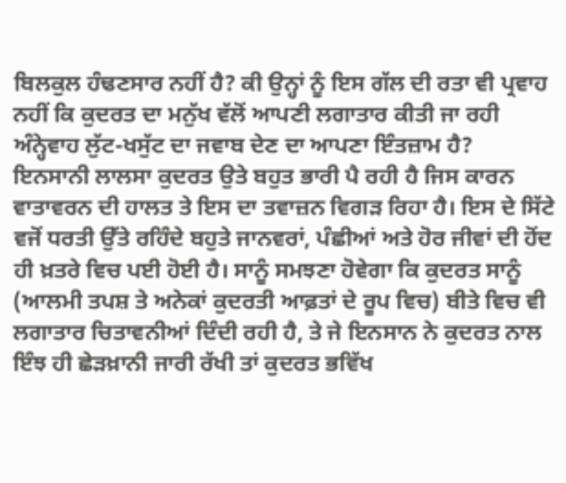ਬਿਲਕੁਲ ਹੰਢਣਸਾਰ ਨਹੀਂ ਹੈ? ਕੀ ਉਨ੍ਹਾਂ ਨੂੰ ਇਸ ਗੱਲ ਦੀ ਰਤਾ ਵੀ ਪ੍ਰਵਾਹ ਨਹੀਂ ਕਿ ਕੁਦਰਤ ਦਾ ਮਨੁੱਖ ਵੱਲੋਂ ਆਪਣੀ ਲਗਾਤਾਰ ਕੀਤੀ ਜਾ ਰਹੀ ਅੰਨ੍ਹੇਵਾਹ ਲੁੱਟ-ਖਸੁੱਟ ਦਾ ਜਵਾਬ ਦੇਣ ਦਾ ਆਪਣਾ ਇੰਤਜ਼ਾਮ ਹੈ?
ਇਨਸਾਨੀ ਲਾਲਸਾ ਕੁਦਰਤ ਉਤੇ ਬਹੁਤ ਭਾਰੀ ਪੈ ਰਹੀ ਹੈ ਜਿਸ ਕਾਰਨ ਵਾਤਾਵਰਨ ਦੀ ਹਾਲਤ ਤੇ ਇਸ ਦਾ ਤਵਾਜ਼ਨ ਵਿਗੜ ਰਿਹਾ ਹੈ। ਇਸ ਦੇ ਸਿੱਟੇ ਵਜੋਂ ਧਰਤੀ ਉੱਤੇ ਰਹਿੰਦੇ ਬਹੁਤੇ ਜਾਨਵਰਾਂ, ਪੰਛੀਆਂ ਅਤੇ ਹੋਰ ਜੀਵਾਂ ਦੀ ਹੋਂਦ ਹੀ ਖ਼ਤਰੇ ਵਿਚ ਪਈ ਹੋਈ ਹੈ। ਸਾਨੂੰ ਸਮਝਣਾ ਹੋਵੇਗਾ ਕਿ ਕੁਦਰਤ ਸਾਨੂੰ (ਆਲਮੀ ਤਪਸ਼ ਤੇ ਅਨੇਕਾਂ ਕੁਦਰਤੀ ਆਫ਼ਤਾਂ ਦੇ ਰੂਪ ਵਿਚ) ਬੀਤੇ ਵਿਚ ਵੀ ਲਗਾਤਾਰ ਚਿਤਾਵਨੀਆਂ ਦਿੰਦੀ ਰਹੀ ਹੈ, ਤੇ ਜੇ ਇਨਸਾਨ ਨੇ ਕੁਦਰਤ ਨਾਲ ਇੰਝ ਹੀ ਛੇੜਖ਼ਾਨੀ ਜਾਰੀ ਰੱਖੀ ਤਾਂ ਕੁਦਰਤ ਭਵਿੱਖ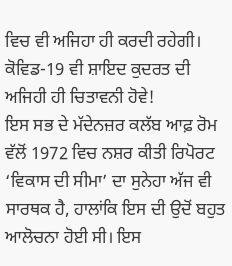ਵਿਚ ਵੀ ਅਜਿਹਾ ਹੀ ਕਰਦੀ ਰਹੇਗੀ। ਕੋਵਿਡ-19 ਵੀ ਸ਼ਾਇਦ ਕੁਦਰਤ ਦੀ ਅਜਿਹੀ ਹੀ ਚਿਤਾਵਨੀ ਹੋਵੇ!
ਇਸ ਸਭ ਦੇ ਮੱਦੇਨਜ਼ਰ ਕਲੱਬ ਆਫ਼ ਰੋਮ ਵੱਲੋਂ 1972 ਵਿਚ ਨਸ਼ਰ ਕੀਤੀ ਰਿਪੋਰਟ ‘ਵਿਕਾਸ ਦੀ ਸੀਮਾ’ ਦਾ ਸੁਨੇਹਾ ਅੱਜ ਵੀ ਸਾਰਥਕ ਹੈ, ਹਾਲਾਂਕਿ ਇਸ ਦੀ ਉਦੋਂ ਬਹੁਤ ਆਲੋਚਨਾ ਹੋਈ ਸੀ। ਇਸ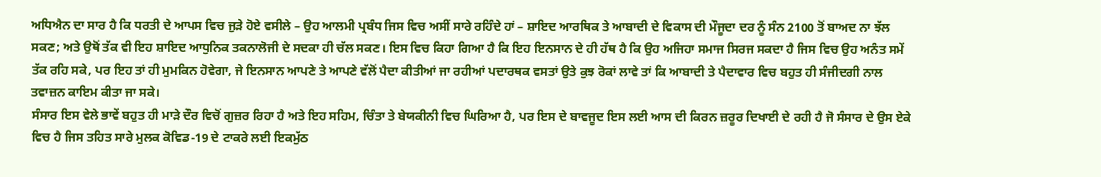ਅਧਿਐਨ ਦਾ ਸਾਰ ਹੈ ਕਿ ਧਰਤੀ ਦੇ ਆਪਸ ਵਿਚ ਜੁੜੇ ਹੋਏ ਵਸੀਲੇ – ਉਹ ਆਲਮੀ ਪ੍ਰਬੰਧ ਜਿਸ ਵਿਚ ਅਸੀਂ ਸਾਰੇ ਰਹਿੰਦੇ ਹਾਂ – ਸ਼ਾਇਦ ਆਰਥਿਕ ਤੇ ਆਬਾਦੀ ਦੇ ਵਿਕਾਸ ਦੀ ਮੌਜੂਦਾ ਦਰ ਨੂੰ ਸੰਨ 2100 ਤੋਂ ਬਾਅਦ ਨਾ ਝੱਲ ਸਕਣ; ਅਤੇ ਉਥੋਂ ਤੱਕ ਵੀ ਇਹ ਸ਼ਾਇਦ ਆਧੁਨਿਕ ਤਕਨਾਲੋਜੀ ਦੇ ਸਦਕਾ ਹੀ ਚੱਲ ਸਕਣ। ਇਸ ਵਿਚ ਕਿਹਾ ਗਿਆ ਹੈ ਕਿ ਇਹ ਇਨਸਾਨ ਦੇ ਹੀ ਹੱਥ ਹੈ ਕਿ ਉਹ ਅਜਿਹਾ ਸਮਾਜ ਸਿਰਜ ਸਕਦਾ ਹੈ ਜਿਸ ਵਿਚ ਉਹ ਅਨੰਤ ਸਮੇਂ ਤੱਕ ਰਹਿ ਸਕੇ, ਪਰ ਇਹ ਤਾਂ ਹੀ ਮੁਮਕਿਨ ਹੋਵੇਗਾ, ਜੇ ਇਨਸਾਨ ਆਪਣੇ ਤੇ ਆਪਣੇ ਵੱਲੋਂ ਪੈਦਾ ਕੀਤੀਆਂ ਜਾ ਰਹੀਆਂ ਪਦਾਰਥਕ ਵਸਤਾਂ ਉਤੇ ਕੁਝ ਰੋਕਾਂ ਲਾਵੇ ਤਾਂ ਕਿ ਆਬਾਦੀ ਤੇ ਪੈਦਾਵਾਰ ਵਿਚ ਬਹੁਤ ਹੀ ਸੰਜੀਦਗੀ ਨਾਲ ਤਵਾਜ਼ਨ ਕਾਇਮ ਕੀਤਾ ਜਾ ਸਕੇ।
ਸੰਸਾਰ ਇਸ ਵੇਲੇ ਭਾਵੇਂ ਬਹੁਤ ਹੀ ਮਾੜੇ ਦੌਰ ਵਿਚੋਂ ਗੁਜ਼ਰ ਰਿਹਾ ਹੈ ਅਤੇ ਇਹ ਸਹਿਮ, ਚਿੰਤਾ ਤੇ ਬੇਯਕੀਨੀ ਵਿਚ ਘਿਰਿਆ ਹੈ, ਪਰ ਇਸ ਦੇ ਬਾਵਜੂਦ ਇਸ ਲਈ ਆਸ ਦੀ ਕਿਰਨ ਜ਼ਰੂਰ ਦਿਖਾਈ ਦੇ ਰਹੀ ਹੈ ਜੋ ਸੰਸਾਰ ਦੇ ਉਸ ਏਕੇ ਵਿਚ ਹੈ ਜਿਸ ਤਹਿਤ ਸਾਰੇ ਮੁਲਕ ਕੋਵਿਡ-19 ਦੇ ਟਾਕਰੇ ਲਈ ਇਕਮੁੱਠ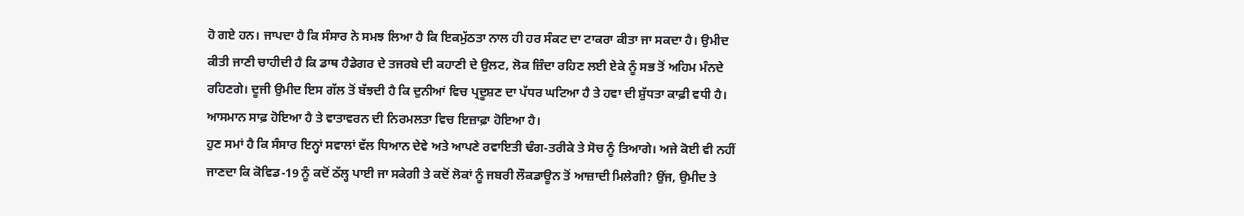ਹੋ ਗਏ ਹਨ। ਜਾਪਦਾ ਹੈ ਕਿ ਸੰਸਾਰ ਨੇ ਸਮਝ ਲਿਆ ਹੈ ਕਿ ਇਕਮੁੱਠਤਾ ਨਾਲ ਹੀ ਹਰ ਸੰਕਟ ਦਾ ਟਾਕਰਾ ਕੀਤਾ ਜਾ ਸਕਦਾ ਹੈ। ਉਮੀਦ ਕੀਤੀ ਜਾਣੀ ਚਾਹੀਦੀ ਹੈ ਕਿ ਡਾਥ ਹੈਡੇਗਰ ਦੇ ਤਜਰਬੇ ਦੀ ਕਹਾਣੀ ਦੇ ਉਲਟ, ਲੋਕ ਜ਼ਿੰਦਾ ਰਹਿਣ ਲਈ ਏਕੇ ਨੂੰ ਸਭ ਤੋਂ ਅਹਿਮ ਮੰਨਦੇ ਰਹਿਣਗੇ। ਦੂਜੀ ਉਮੀਦ ਇਸ ਗੱਲ ਤੋਂ ਬੱਝਦੀ ਹੈ ਕਿ ਦੁਨੀਆਂ ਵਿਚ ਪ੍ਰਦੂਸ਼ਣ ਦਾ ਪੱਧਰ ਘਟਿਆ ਹੈ ਤੇ ਹਵਾ ਦੀ ਸ਼ੁੱਧਤਾ ਕਾਫ਼ੀ ਵਧੀ ਹੈ। ਆਸਮਾਨ ਸਾਫ਼ ਹੋਇਆ ਹੈ ਤੇ ਵਾਤਾਵਰਨ ਦੀ ਨਿਰਮਲਤਾ ਵਿਚ ਇਜ਼ਾਫ਼ਾ ਹੋਇਆ ਹੈ।
ਹੁਣ ਸਮਾਂ ਹੈ ਕਿ ਸੰਸਾਰ ਇਨ੍ਹਾਂ ਸਵਾਲਾਂ ਵੱਲ ਧਿਆਨ ਦੇਵੇ ਅਤੇ ਆਪਣੇ ਰਵਾਇਤੀ ਢੰਗ-ਤਰੀਕੇ ਤੇ ਸੋਚ ਨੂੰ ਤਿਆਗੇ। ਅਜੇ ਕੋਈ ਵੀ ਨਹੀਂ ਜਾਣਦਾ ਕਿ ਕੋਵਿਡ-19 ਨੂੰ ਕਦੋਂ ਠੱਲ੍ਹ ਪਾਈ ਜਾ ਸਕੇਗੀ ਤੇ ਕਦੋਂ ਲੋਕਾਂ ਨੂੰ ਜਬਰੀ ਲੌਕਡਾਊਨ ਤੋਂ ਆਜ਼ਾਦੀ ਮਿਲੇਗੀ? ਉਂਜ, ਉਮੀਦ ਤੇ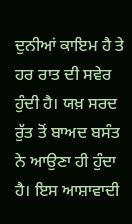ਦੁਨੀਆਂ ਕਾਇਮ ਹੈ ਤੇ ਹਰ ਰਾਤ ਦੀ ਸਵੇਰ ਹੁੰਦੀ ਹੈ। ਯਖ਼ ਸਰਦ ਰੁੱਤ ਤੋਂ ਬਾਅਦ ਬਸੰਤ ਨੇ ਆਉਣਾ ਹੀ ਹੁੰਦਾ ਹੈ। ਇਸ ਆਸ਼ਾਵਾਦੀ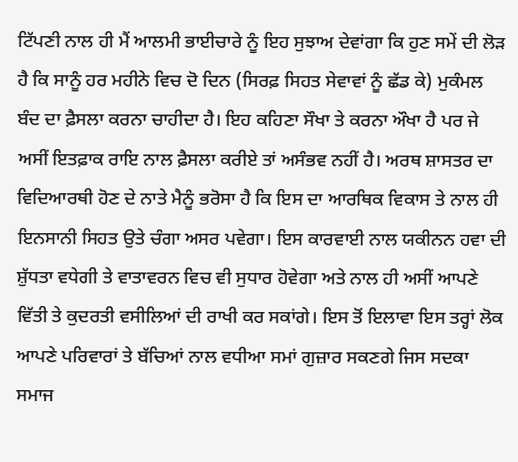ਟਿੱਪਣੀ ਨਾਲ ਹੀ ਮੈਂ ਆਲਮੀ ਭਾਈਚਾਰੇ ਨੂੰ ਇਹ ਸੁਝਾਅ ਦੇਵਾਂਗਾ ਕਿ ਹੁਣ ਸਮੇਂ ਦੀ ਲੋੜ ਹੈ ਕਿ ਸਾਨੂੰ ਹਰ ਮਹੀਨੇ ਵਿਚ ਦੋ ਦਿਨ (ਸਿਰਫ਼ ਸਿਹਤ ਸੇਵਾਵਾਂ ਨੂੰ ਛੱਡ ਕੇ) ਮੁਕੰਮਲ ਬੰਦ ਦਾ ਫ਼ੈਸਲਾ ਕਰਨਾ ਚਾਹੀਦਾ ਹੈ। ਇਹ ਕਹਿਣਾ ਸੌਖਾ ਤੇ ਕਰਨਾ ਔਖਾ ਹੈ ਪਰ ਜੇ ਅਸੀਂ ਇਤਫ਼ਾਕ ਰਾਇ ਨਾਲ ਫ਼ੈਸਲਾ ਕਰੀਏ ਤਾਂ ਅਸੰਭਵ ਨਹੀਂ ਹੈ। ਅਰਥ ਸ਼ਾਸਤਰ ਦਾ ਵਿਦਿਆਰਥੀ ਹੋਣ ਦੇ ਨਾਤੇ ਮੈਨੂੰ ਭਰੋਸਾ ਹੈ ਕਿ ਇਸ ਦਾ ਆਰਥਿਕ ਵਿਕਾਸ ਤੇ ਨਾਲ ਹੀ ਇਨਸਾਨੀ ਸਿਹਤ ਉਤੇ ਚੰਗਾ ਅਸਰ ਪਵੇਗਾ। ਇਸ ਕਾਰਵਾਈ ਨਾਲ ਯਕੀਨਨ ਹਵਾ ਦੀ ਸ਼ੁੱਧਤਾ ਵਧੇਗੀ ਤੇ ਵਾਤਾਵਰਨ ਵਿਚ ਵੀ ਸੁਧਾਰ ਹੋਵੇਗਾ ਅਤੇ ਨਾਲ ਹੀ ਅਸੀਂ ਆਪਣੇ ਵਿੱਤੀ ਤੇ ਕੁਦਰਤੀ ਵਸੀਲਿਆਂ ਦੀ ਰਾਖੀ ਕਰ ਸਕਾਂਗੇ। ਇਸ ਤੋਂ ਇਲਾਵਾ ਇਸ ਤਰ੍ਹਾਂ ਲੋਕ ਆਪਣੇ ਪਰਿਵਾਰਾਂ ਤੇ ਬੱਚਿਆਂ ਨਾਲ ਵਧੀਆ ਸਮਾਂ ਗੁਜ਼ਾਰ ਸਕਣਗੇ ਜਿਸ ਸਦਕਾ ਸਮਾਜ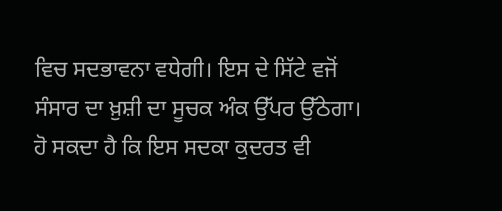ਵਿਚ ਸਦਭਾਵਨਾ ਵਧੇਗੀ। ਇਸ ਦੇ ਸਿੱਟੇ ਵਜੋਂ ਸੰਸਾਰ ਦਾ ਖ਼ੁਸ਼ੀ ਦਾ ਸੂਚਕ ਅੰਕ ਉੱਪਰ ਉੱਠੇਗਾ। ਹੋ ਸਕਦਾ ਹੈ ਕਿ ਇਸ ਸਦਕਾ ਕੁਦਰਤ ਵੀ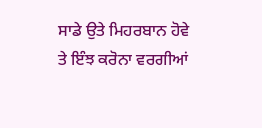ਸਾਡੇ ਉਤੇ ਮਿਹਰਬਾਨ ਹੋਵੇ ਤੇ ਇੰਝ ਕਰੋਨਾ ਵਰਗੀਆਂ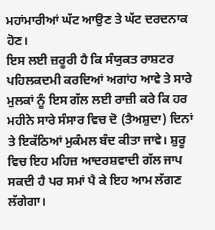ਮਹਾਂਮਾਰੀਆਂ ਘੱਟ ਆਉਣ ਤੇ ਘੱਟ ਦਰਦਨਾਕ ਹੋਣ।
ਇਸ ਲਈ ਜ਼ਰੂਰੀ ਹੈ ਕਿ ਸੰਯੁਕਤ ਰਾਸ਼ਟਰ ਪਹਿਲਕਦਮੀ ਕਰਦਿਆਂ ਅਗਾਂਹ ਆਵੇ ਤੇ ਸਾਰੇ ਮੁਲਕਾਂ ਨੂੰ ਇਸ ਗੱਲ ਲਈ ਰਾਜ਼ੀ ਕਰੇ ਕਿ ਹਰ ਮਹੀਨੇ ਸਾਰੇ ਸੰਸਾਰ ਵਿਚ ਦੋ (ਤੈਅਸ਼ੁਦਾ) ਦਿਨਾਂ ਤੇ ਇਕੱਠਿਆਂ ਮੁਕੰਮਲ ਬੰਦ ਕੀਤਾ ਜਾਵੇ। ਸ਼ੁਰੂ ਵਿਚ ਇਹ ਮਹਿਜ਼ ਆਦਰਸ਼ਵਾਦੀ ਗੱਲ ਜਾਪ ਸਕਦੀ ਹੈ ਪਰ ਸਮਾਂ ਪੈ ਕੇ ਇਹ ਆਮ ਲੱਗਣ ਲੱਗੇਗਾ।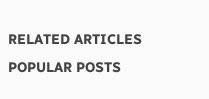RELATED ARTICLES
POPULAR POSTS